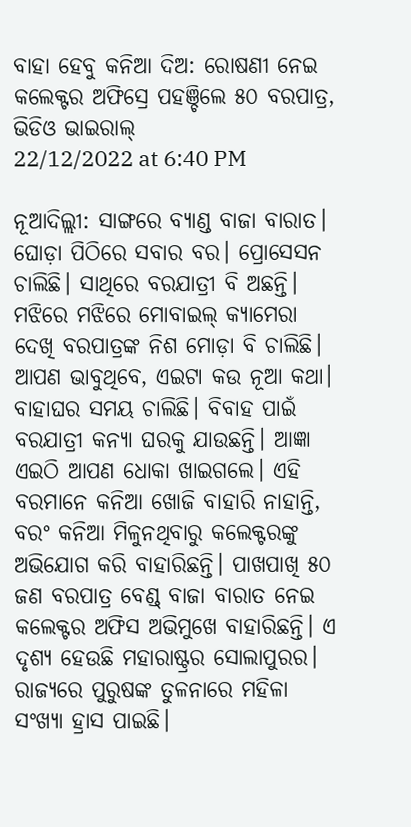ବାହା ହେବୁ କନିଆ ଦିଅ: ରୋଷଣୀ ନେଇ କଲେକ୍ଟର ଅଫିସ୍ରେ ପହଞ୍ଚିଲେ ୫୦ ବରପାତ୍ର, ଭିଡିଓ ଭାଇରାଲ୍
22/12/2022 at 6:40 PM

ନୂଆଦିଲ୍ଲୀ: ସାଙ୍ଗରେ ବ୍ୟାଣ୍ଡ ବାଜା ବାରାତ। ଘୋଡ଼ା ପିଠିରେ ସବାର ବର। ପ୍ରୋସେସନ ଚାଲିଛି। ସାଥିରେ ବରଯାତ୍ରୀ ବି ଅଛନ୍ତି। ମଝିରେ ମଝିରେ ମୋବାଇଲ୍ କ୍ୟାମେରା ଦେଖି ବରପାତ୍ରଙ୍କ ନିଶ ମୋଡ଼ା ବି ଚାଲିଛି।
ଆପଣ ଭାବୁଥିବେ, ଏଇଟା କଉ ନୂଆ କଥା। ବାହାଘର ସମୟ ଚାଲିଛି। ବିବାହ ପାଇଁ ବରଯାତ୍ରୀ କନ୍ୟା ଘରକୁ ଯାଉଛନ୍ତି। ଆଜ୍ଞା ଏଇଠି ଆପଣ ଧୋକା ଖାଇଗଲେ। ଏହି ବରମାନେ କନିଆ ଖୋଜି ବାହାରି ନାହାନ୍ତି, ବରଂ କନିଆ ମିଳୁନଥିବାରୁ କଲେକ୍ଟରଙ୍କୁ ଅଭିଯୋଗ କରି ବାହାରିଛନ୍ତି। ପାଖପାଖି ୫୦ ଜଣ ବରପାତ୍ର ବେଣ୍ଡ୍ ବାଜା ବାରାତ ନେଇ କଲେକ୍ଟର ଅଫିସ ଅଭିମୁଖେ ବାହାରିଛନ୍ତି। ଏ ଦୃଶ୍ୟ ହେଉଛି ମହାରାଷ୍ଟ୍ରର ସୋଲାପୁରର।
ରାଜ୍ୟରେ ପୁରୁଷଙ୍କ ତୁଳନାରେ ମହିଳା ସଂଖ୍ୟା ହ୍ରାସ ପାଇଛି।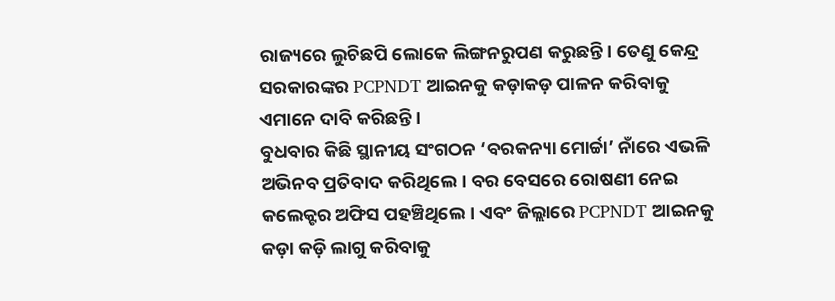ରାଜ୍ୟରେ ଲୁଚିଛପି ଲୋକେ ଲିଙ୍ଗନରୁପଣ କରୁଛନ୍ତି। ତେଣୁ କେନ୍ଦ୍ର ସରକାରଙ୍କର PCPNDT ଆଇନକୁ କଡ଼ାକଡ଼ ପାଳନ କରିବାକୁ ଏମାନେ ଦାବି କରିଛନ୍ତି।
ବୁଧବାର କିଛି ସ୍ଥାନୀୟ ସଂଗଠନ ‘ବରକନ୍ୟା ମୋର୍ଚ୍ଚା’ ନାଁରେ ଏଭଳି ଅଭିନବ ପ୍ରତିବାଦ କରିଥିଲେ। ବର ବେସରେ ରୋଷଣୀ ନେଇ କଲେକ୍ଟର ଅଫିସ ପହଞ୍ଚିଥିଲେ। ଏବଂ ଜିଲ୍ଲାରେ PCPNDT ଆଇନକୁ କଡ଼ା କଡ଼ି ଲାଗୁ କରିବାକୁ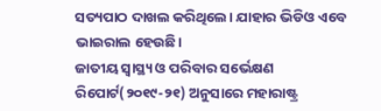ସତ୍ୟପାଠ ଦାଖଲ କରିଥିଲେ। ଯାହାର ଭିଡିଓ ଏବେ ଭାଇରାଲ ହେଉଛି।
ଜାତୀୟ ସ୍ୱାସ୍ଥ୍ୟ ଓ ପରିବାର ସର୍ଭେକ୍ଷଣ ରିପୋର୍ଟ(୨୦୧୯-୨୧) ଅନୁସାରେ ମହାରାଷ୍ଟ୍ର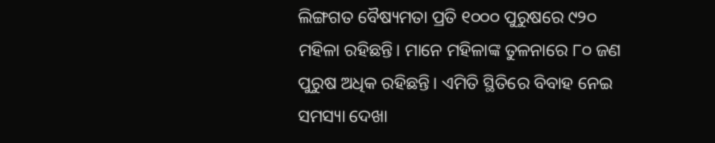ଲିଙ୍ଗଗତ ବୈଷ୍ୟମତା ପ୍ରତି ୧୦୦୦ ପୁରୁଷରେ ୯୨୦ ମହିଳା ରହିଛନ୍ତି। ମାନେ ମହିଳାଙ୍କ ତୁଳନାରେ ୮୦ ଜଣ ପୁରୁଷ ଅଧିକ ରହିଛନ୍ତି। ଏମିତି ସ୍ଥିତିରେ ବିବାହ ନେଇ ସମସ୍ୟା ଦେଖା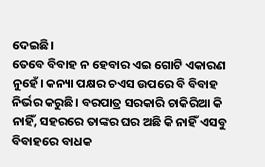ଦେଇଛି।
ତେବେ ବିବାହ ନ ହେବାର ଏଇ ଗୋଟି ଏକାରଣ ନୁହେଁ। କନ୍ୟା ପକ୍ଷର ଚଏସ ଉପରେ ବି ବିବାହ ନିର୍ଭର କରୁଛି। ବରପାତ୍ର ସରକାରି ଚାକିରିଆ କି ନାହିଁ, ସହରରେ ତାଙ୍କର ଘର ଅଛି କି ନାହିଁ ଏସବୁ ବିବାହରେ ବାଧକ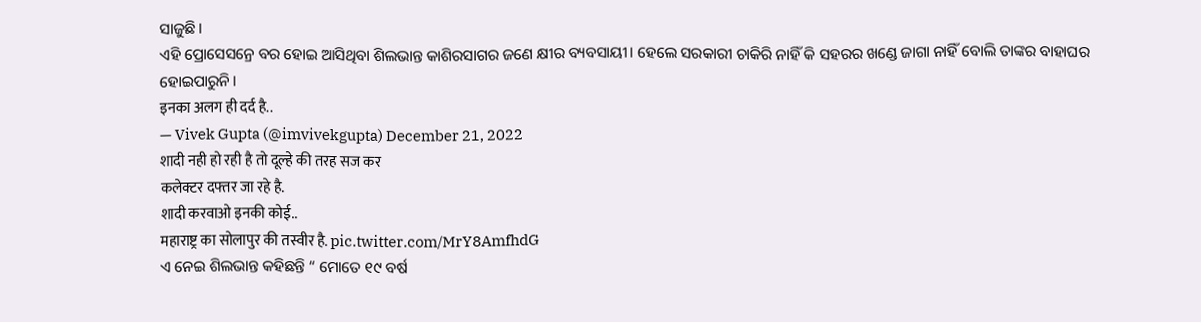ସାଜୁଛି।
ଏହି ପ୍ରୋସେସନ୍ରେ ବର ହୋଇ ଆସିଥିବା ଶିଲଭାନ୍ତ କାଶିରସାଗର ଜଣେ କ୍ଷୀର ବ୍ୟବସାୟୀ। ହେଲେ ସରକାରୀ ଚାକିରି ନାହିଁ କି ସହରର ଖଣ୍ଡେ ଜାଗା ନାହିଁ ବୋଲି ତାଙ୍କର ବାହାଘର ହୋଇପାରୁନି।
इनका अलग ही दर्द है..
— Vivek Gupta (@imvivekgupta) December 21, 2022
शादी नही हो रही है तो दूल्हे की तरह सज कर
कलेक्टर दफ्तर जा रहे है.
शादी करवाओ इनकी कोई..
महाराष्ट्र का सोलापुर की तस्वीर है. pic.twitter.com/MrY8AmfhdG
ଏ ନେଇ ଶିଲଭାନ୍ତ କହିଛନ୍ତି “ ମୋତେ ୧୯ ବର୍ଷ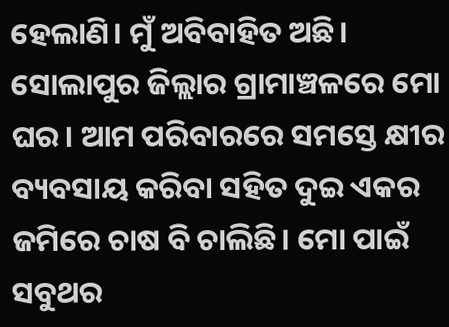ହେଲାଣି। ମୁଁ ଅବିବାହିତ ଅଛି। ସୋଲାପୁର ଜିଲ୍ଲାର ଗ୍ରାମାଞ୍ଚଳରେ ମୋ ଘର। ଆମ ପରିବାରରେ ସମସ୍ତେ କ୍ଷୀର ବ୍ୟବସାୟ କରିବା ସହିତ ଦୁଇ ଏକର ଜମିରେ ଚାଷ ବି ଚାଲିଛି। ମୋ ପାଇଁ ସବୁଥର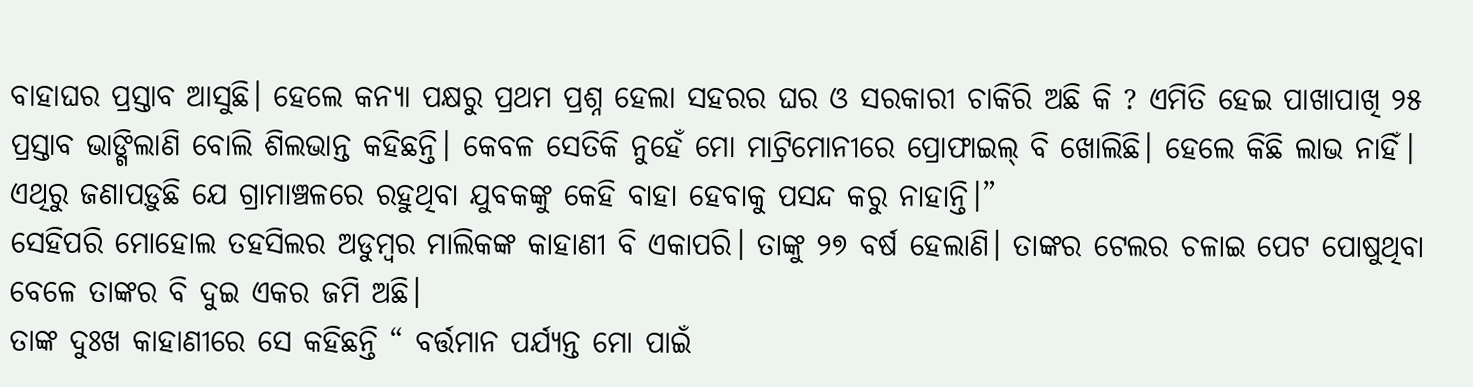ବାହାଘର ପ୍ରସ୍ତାବ ଆସୁଛି। ହେଲେ କନ୍ୟା ପକ୍ଷରୁ ପ୍ରଥମ ପ୍ରଶ୍ନ ହେଲା ସହରର ଘର ଓ ସରକାରୀ ଚାକିରି ଅଛି କି ? ଏମିତି ହେଇ ପାଖାପାଖି ୨୫ ପ୍ରସ୍ତାବ ଭାଙ୍ଗିଲାଣି ବୋଲି ଶିଲଭାନ୍ତ କହିଛନ୍ତି। କେବଳ ସେତିକି ନୁହେଁ ମୋ ମାଟ୍ରିମୋନୀରେ ପ୍ରୋଫାଇଲ୍ ବି ଖୋଲିଛି। ହେଲେ କିଛି ଲାଭ ନାହିଁ। ଏଥିରୁ ଜଣାପଡ଼ୁଛି ଯେ ଗ୍ରାମାଞ୍ଚଳରେ ରହୁଥିବା ଯୁବକଙ୍କୁ କେହି ବାହା ହେବାକୁ ପସନ୍ଦ କରୁ ନାହାନ୍ତି।”
ସେହିପରି ମୋହୋଲ ତହସିଲର ଅଡୁମ୍ବର ମାଲିକଙ୍କ କାହାଣୀ ବି ଏକାପରି। ତାଙ୍କୁ ୨୭ ବର୍ଷ ହେଲାଣି। ତାଙ୍କର ଟେଲର ଚଳାଇ ପେଟ ପୋଷୁଥିବା ବେଳେ ତାଙ୍କର ବି ଦୁଇ ଏକର ଜମି ଅଛି।
ତାଙ୍କ ଦୁଃଖ କାହାଣୀରେ ସେ କହିଛନ୍ତି “ ବର୍ତ୍ତମାନ ପର୍ଯ୍ୟନ୍ତ ମୋ ପାଇଁ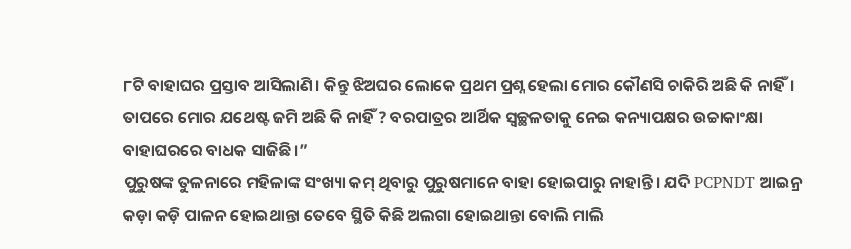୮ଟି ବାହାଘର ପ୍ରସ୍ତାବ ଆସିଲାଣି। କିନ୍ତୁ ଝିଅଘର ଲୋକେ ପ୍ରଥମ ପ୍ରଶ୍ନ ହେଲା ମୋର କୌଣସି ଚାକିରି ଅଛି କି ନାହିଁ। ତାପରେ ମୋର ଯଥେଷ୍ଟ ଜମି ଅଛି କି ନାହିଁ ? ବରପାତ୍ରର ଆର୍ଥିକ ସ୍ୱଚ୍ଛଳତାକୁ ନେଇ କନ୍ୟାପକ୍ଷର ଉଚ୍ଚାକାଂକ୍ଷା ବାହାଘରରେ ବାଧକ ସାଜିଛି।”
ପୁରୁଷଙ୍କ ତୁଳନାରେ ମହିଳାଙ୍କ ସଂଖ୍ୟା କମ୍ ଥିବାରୁ ପୁରୁଷମାନେ ବାହା ହୋଇପାରୁ ନାହାନ୍ତି। ଯଦି PCPNDT ଆଇନ୍ର କଡ଼ା କଡ଼ି ପାଳନ ହୋଇଥାନ୍ତା ତେବେ ସ୍ଥିତି କିଛି ଅଲଗା ହୋଇଥାନ୍ତା ବୋଲି ମାଲି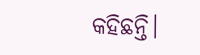କହିଛନ୍ତି।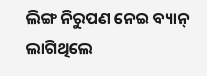ଲିଙ୍ଗ ନିରୁପଣ ନେଇ ବ୍ୟାନ୍ ଲାଗିଥିଲେ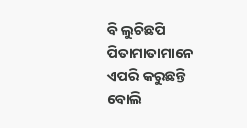ବି ଲୁଚିଛପି ପିତାମାତାମାନେ ଏପରି କରୁଛନ୍ତି ବୋଲି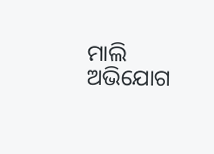ମାଲି ଅଭିଯୋଗ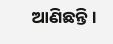ଆଣିଛନ୍ତି।